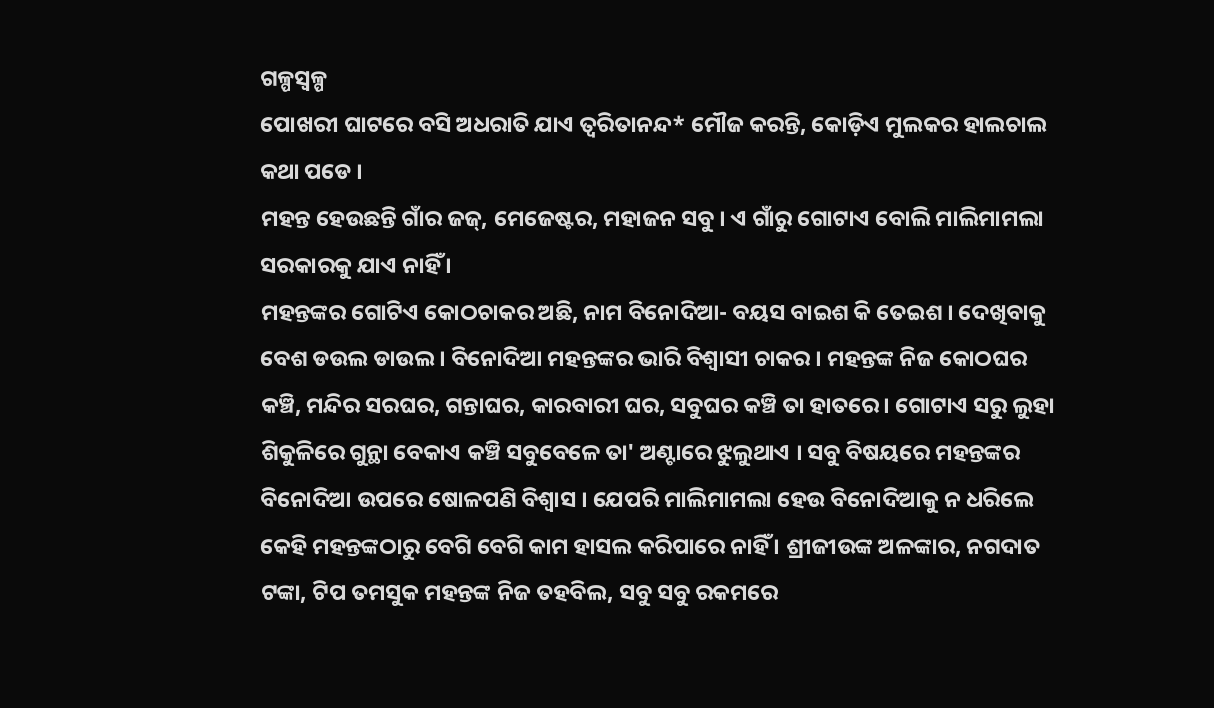ଗଳ୍ପସ୍ୱଳ୍ପ
ପୋଖରୀ ଘାଟରେ ବସି ଅଧରାତି ଯାଏ ତ୍ୱରିତାନନ୍ଦ* ମୌଜ କରନ୍ତି, କୋଡ଼ିଏ ମୁଲକର ହାଲଚାଲ କଥା ପଡେ ।
ମହନ୍ତ ହେଉଛନ୍ତି ଗାଁର ଜଜ୍, ମେଜେଷ୍ଟର, ମହାଜନ ସବୁ । ଏ ଗାଁରୁ ଗୋଟାଏ ବୋଲି ମାଲିମାମଲା ସରକାରକୁ ଯାଏ ନାହିଁ ।
ମହନ୍ତଙ୍କର ଗୋଟିଏ କୋଠଚାକର ଅଛି, ନାମ ବିନୋଦିଆ- ବୟସ ବାଇଶ କି ତେଇଶ । ଦେଖିବାକୁ ବେଶ ଡଉଲ ଡାଉଲ । ବିନୋଦିଆ ମହନ୍ତଙ୍କର ଭାରି ବିଶ୍ୱାସୀ ଚାକର । ମହନ୍ତଙ୍କ ନିଜ କୋଠଘର କଞ୍ଚି, ମନ୍ଦିର ସରଘର, ଗନ୍ତାଘର, କାରବାରୀ ଘର, ସବୁଘର କଞ୍ଚି ତା ହାତରେ । ଗୋଟାଏ ସରୁ ଲୁହା ଶିକୁଳିରେ ଗୁନ୍ଥା ବେକାଏ କଞ୍ଚି ସବୁବେଳେ ତା' ଅଣ୍ଟାରେ ଝୁଲୁଥାଏ । ସବୁ ବିଷୟରେ ମହନ୍ତଙ୍କର ବିନୋଦିଆ ଉପରେ ଷୋଳପଣି ବିଶ୍ୱାସ । ଯେପରି ମାଲିମାମଲା ହେଉ ବିନୋଦିଆକୁ ନ ଧରିଲେ କେହି ମହନ୍ତଙ୍କଠାରୁ ବେଗି ବେଗି କାମ ହାସଲ କରିପାରେ ନାହିଁ । ଶ୍ରୀଜୀଉଙ୍କ ଅଳଙ୍କାର, ନଗଦାତ ଟଙ୍କା, ଟିପ ତମସୁକ ମହନ୍ତଙ୍କ ନିଜ ତହବିଲ, ସବୁ ସବୁ ରକମରେ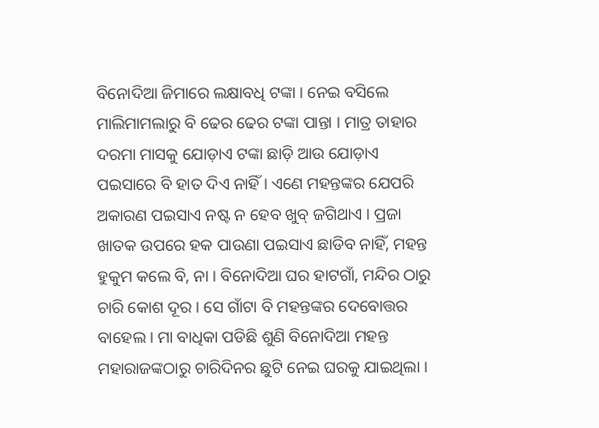ବିନୋଦିଆ ଜିମାରେ ଲକ୍ଷାବଧି ଟଙ୍କା । ନେଇ ବସିଲେ ମାଲିମାମଲାରୁ ବି ଢେର ଢେର ଟଙ୍କା ପାନ୍ତା । ମାତ୍ର ତାହାର ଦରମା ମାସକୁ ଯୋଡ଼ାଏ ଟଙ୍କା ଛାଡ଼ି ଆଉ ଯୋଡ଼ାଏ ପଇସାରେ ବି ହାତ ଦିଏ ନାହିଁ । ଏଣେ ମହନ୍ତଙ୍କର ଯେପରି ଅକାରଣ ପଇସାଏ ନଷ୍ଟ ନ ହେବ ଖୁବ୍ ଜଗିଥାଏ । ପ୍ରଜା ଖାତକ ଉପରେ ହକ ପାଉଣା ପଇସାଏ ଛାଡିବ ନାହିଁ, ମହନ୍ତ ହୁକୁମ କଲେ ବି, ନା । ବିନୋଦିଆ ଘର ହାଟଗାଁ, ମନ୍ଦିର ଠାରୁ ଚାରି କୋଶ ଦୂର । ସେ ଗାଁଟା ବି ମହନ୍ତଙ୍କର ଦେବୋତ୍ତର ବାହେଲ । ମା ବାଧିକା ପଡିଛି ଶୁଣି ବିନୋଦିଆ ମହନ୍ତ ମହାରାଜଙ୍କଠାରୁ ଚାରିଦିନର ଛୁଟି ନେଇ ଘରକୁ ଯାଇଥିଲା ।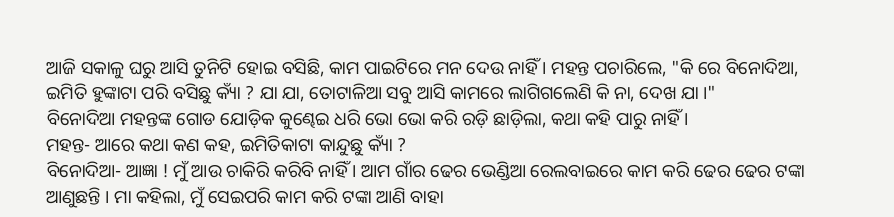ଆଜି ସକାଳୁ ଘରୁ ଆସି ତୁନିଟି ହୋଇ ବସିଛି, କାମ ପାଇଟିରେ ମନ ଦେଉ ନାହିଁ । ମହନ୍ତ ପଚାରିଲେ, "କି ରେ ବିନୋଦିଆ, ଇମିତି ହୁଙ୍କାଟା ପରି ବସିଛୁ କ୍ୟାଁ ? ଯା ଯା, ତୋଟାଳିଆ ସବୁ ଆସି କାମରେ ଲାଗିଗଲେଣି କି ନା, ଦେଖ ଯା ।"
ବିନୋଦିଆ ମହନ୍ତଙ୍କ ଗୋଡ ଯୋଡ଼ିକ କୁଣ୍ଢେଇ ଧରି ଭୋ ଭୋ କରି ରଡ଼ି ଛାଡ଼ିଲା, କଥା କହି ପାରୁ ନାହିଁ ।
ମହନ୍ତ- ଆରେ କଥା କଣ କହ, ଇମିତିକାଟା କାନ୍ଦୁଛୁ କ୍ୟାଁ ?
ବିନୋଦିଆ- ଆଜ୍ଞା ! ମୁଁ ଆଉ ଚାକିରି କରିବି ନାହିଁ । ଆମ ଗାଁର ଢେର ଭେଣ୍ଡିଆ ରେଲବାଇରେ କାମ କରି ଢେର ଢେର ଟଙ୍କା ଆଣୁଛନ୍ତି । ମା କହିଲା, ମୁଁ ସେଇପରି କାମ କରି ଟଙ୍କା ଆଣି ବାହା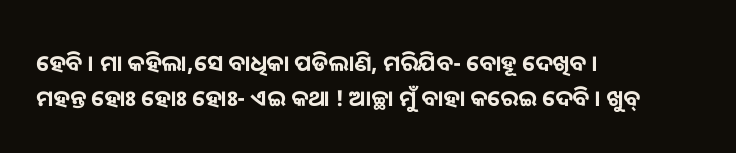ହେବି । ମା କହିଲା,ସେ ବାଧିକା ପଡିଲାଣି, ମରିଯିବ- ବୋହୂ ଦେଖିବ ।
ମହନ୍ତ ହୋଃ ହୋଃ ହୋଃ- ଏଇ କଥା ! ଆଚ୍ଛା ମୁଁ ବାହା କରେଇ ଦେବି । ଖୁବ୍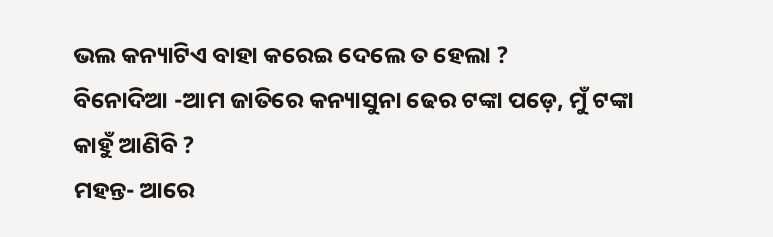ଭଲ କନ୍ୟାଟିଏ ବାହା କରେଇ ଦେଲେ ତ ହେଲା ?
ବିନୋଦିଆ -ଆମ ଜାତିରେ କନ୍ୟାସୁନା ଢେର ଟଙ୍କା ପଡ଼େ, ମୁଁ ଟଙ୍କା କାହୁଁ ଆଣିବି ?
ମହନ୍ତ- ଆରେ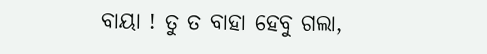ବାୟା ! ତୁ ତ ବାହା ହେବୁ ଗଲା,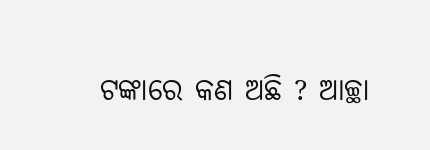ଟଙ୍କାରେ କଣ ଅଛି ? ଆଚ୍ଛା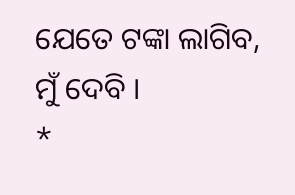ଯେତେ ଟଙ୍କା ଲାଗିବ, ମୁଁ ଦେବି ।
*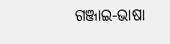ଗଞ୍ଜାଇ-ଭାଷା